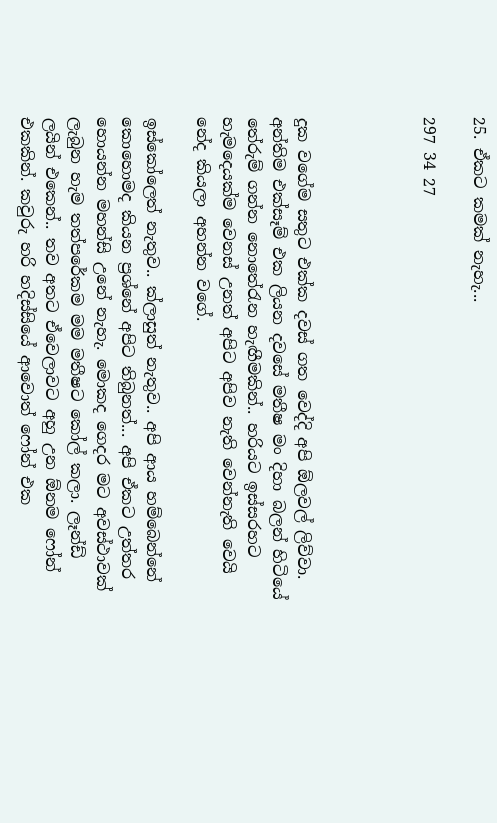25. ඒකට කමක් නැහැ...

297 34 27




දුක වගේම සතුට එක්ක දවස් ගත වෙද්දි අපි ඕලවල් ලිව්වා. අන්තිම එක්සෑම් එක ලියන දවසේ මතීෂ මං දිහා බලන් හිටියේ තේරුම් ගන්න නොතේරැන හැඟීමකින්.. හරියට ඉස්සරහට හැමදෙයක්ම වෙනස් උනත් අපිට අපිව නැති වෙන්නැති වෙයි නේද කියලා අහන්න වගේ.

ඉස්කෝලෙත් නැතුව.. ක්ලාසුත් නැතුව.. අපි ආය හම්බෙන්නේ කොහොමද කියන ප්‍රශ්නේ අපිට තිබුනත්... අපි ඒකට උත්තර හොයන්න මහන්සි උනේ නැහැ. මොකද ගෙදර මට අවස්ථාවක් ලැබුන හැම තත්පරේකම මම මතීෂට කෝල් කලා. ලෑන්ඩ් ලයින් එකෙන්.. තව අතට ඒවෙලාවට අහු උන ඕනම ෆෝන් එකකින්. කවුරු හරි හදිස්සියේ ආවොත් ෆෝන් එක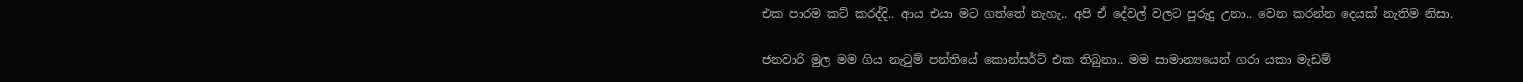එක පාරම කට් කරද්දි.. ආය එයා මට ගත්තේ නැහැ.. අපි ඒ දේවල් වලට පුරුදු උනා.. වෙන කරන්න දෙයක් නැතිම නිසා.

ජනවාරි මුල මම ගිය නැටුම් පන්තියේ කොන්සර්ට් එක තිබුනා.. මම සාමාන්‍යයෙන් ගරා යකා මැඩම්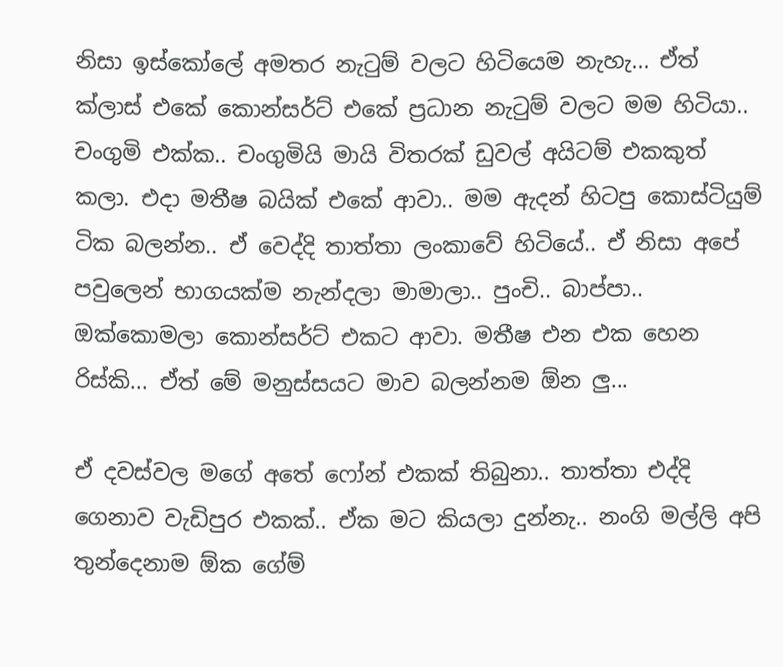නිසා ඉස්කෝලේ අමතර නැටුම් වලට හිටියෙම නැහැ... ඒත් ක්ලාස් එකේ කොන්සර්ට් එකේ ප්‍රධාන නැටුම් වලට මම හිටියා.. චංගුමි එක්ක.. චංගුමියි මායි විතරක් ඩුවල් අයිටම් එකකුත් කලා. එදා මතීෂ බයික් එකේ ආවා.. මම ඇදන් හිටපු කොස්ටියුම් ටික බලන්න.. ඒ වෙද්දි තාත්තා ලංකාවේ හිටියේ.. ඒ නිසා අපේ පවුලෙන් භාගයක්ම නැන්දලා මාමාලා.. පුංචි.. බාප්පා.. ඔක්කොමලා කොන්සර්ට් එකට ආවා. මතීෂ එන එක හෙන රිස්කි... ඒත් මේ මනුස්සයට මාව බලන්නම ඕන ලු...

ඒ දවස්වල මගේ අතේ ෆෝන් එකක් තිබුනා.. තාත්තා එද්දි ගෙනාව වැඩිපුර එකක්.. ඒක මට කියලා දුන්නැ.. නංගි මල්ලි අපි තුන්දෙනාම ඕක ගේම්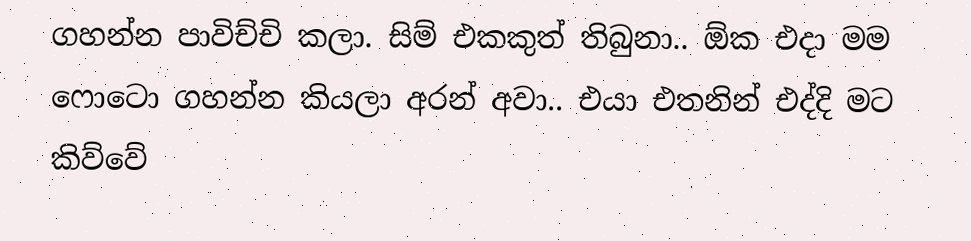ගහන්න පාවිච්චි කලා. සිම් එකකුත් තිබුනා.. ඕක එදා මම ෆොටො ගහන්න කියලා අරන් අවා.. එයා එතනින් එද්දි මට කිව්වේ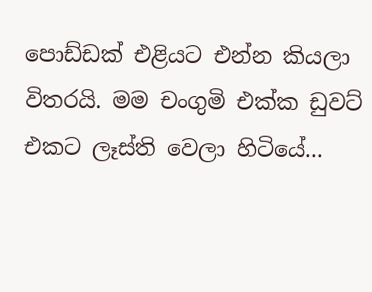පොඩ්ඩක් එළියට එන්න කියලා විතරයි. මම චංගුමි එක්ක ඩුවට් එකට ලෑස්ති වෙලා හිටියේ...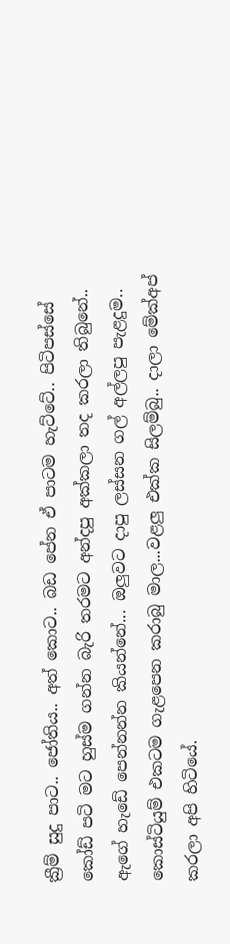ක්‍රීම් සුදු පාට.. ජෝතිය.. අත් කොට.. බඩ පේන ඒ පාටම හැට්ටේ.. පිටිපස්සේ කෝඩ් පටි මට හුස්ම ගන්න බැරි තරමට අන්දපු අක්කලා තද කරලා තිබුනේ.. ඇගේ හැඩේ පෙන්නන්න කියන්නේ... ඔලුවට දාපු ලස්සන ගල් අල්ලපු පැළදුම.. කොස්ටියුම් එකටම ගැළපෙන කරාබු මාල...වළලු එක්ක සිලම්බු.. දාලා මේක්අප් කරලා අපි හිටියේ.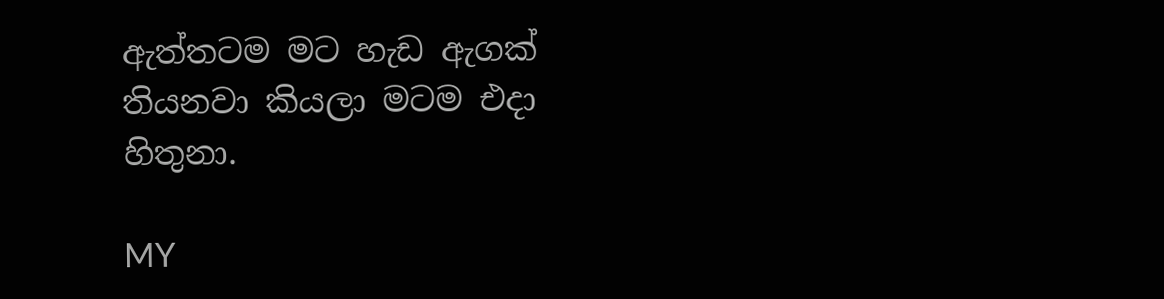ඇත්තටම මට හැඩ ඇගක් තියනවා කියලා මටම එදා හිතුනා.

MY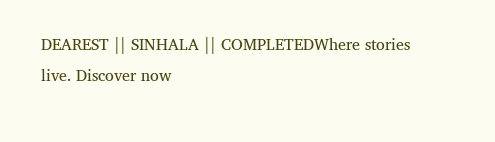DEAREST || SINHALA || COMPLETEDWhere stories live. Discover now